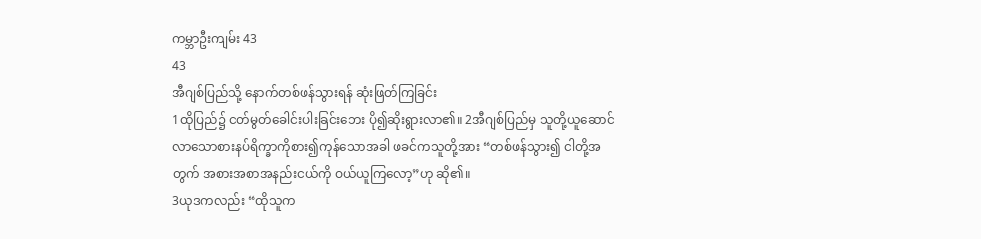ကမ္ဘာဦးကျမ်း 43
43
အီဂျစ်ပြည်သို့ နောက်တစ်ဖန်သွားရန် ဆုံးဖြတ်ကြခြင်း
1ထိုပြည်၌ ငတ်မွတ်ခေါင်းပါးခြင်းဘေး ပို၍ဆိုးရွားလာ၏။ 2အီဂျစ်ပြည်မှ သူတို့ယူဆောင်လာသောစားနပ်ရိက္ခာကိုစား၍ကုန်သောအခါ ဖခင်ကသူတို့အား “တစ်ဖန်သွား၍ ငါတို့အတွက် အစားအစာအနည်းငယ်ကို ဝယ်ယူကြလော့”ဟု ဆို၏။
3ယုဒကလည်း “ထိုသူက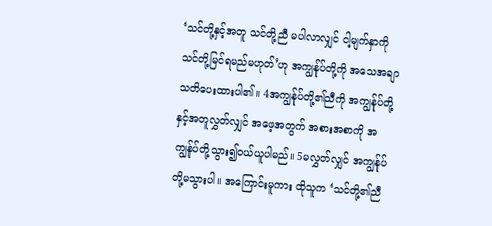‘သင်တို့နှင့်အတူ သင်တို့ညီ မပါလာလျှင် ငါ့မျက်နှာကို သင်တို့မြင်ရမည်မဟုတ်’ဟု အကျွန်ုပ်တို့ကို အသေအချာသတိပေးထားပါ၏။ 4အကျွန်ုပ်တို့၏ညီကို အကျွန်ုပ်တို့နှင့်အတူလွှတ်လျှင် အဖေ့အတွက် အစားအစာကို အကျွန်ုပ်တို့သွား၍ဝယ်ယူပါမည်။ 5မလွှတ်လျှင် အကျွန်ုပ်တို့မသွားပါ။ အကြောင်းမူကား ထိုသူက ‘သင်တို့၏ညီ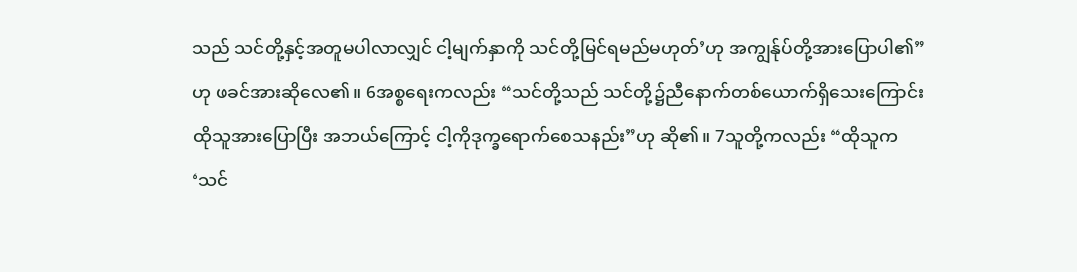သည် သင်တို့နှင့်အတူမပါလာလျှင် ငါ့မျက်နှာကို သင်တို့မြင်ရမည်မဟုတ်’ဟု အကျွန်ုပ်တို့အားပြောပါ၏”ဟု ဖခင်အားဆိုလေ၏။ 6အစ္စရေးကလည်း “သင်တို့သည် သင်တို့၌ညီနောက်တစ်ယောက်ရှိသေးကြောင်း ထိုသူအားပြောပြီး အဘယ်ကြောင့် ငါ့ကိုဒုက္ခရောက်စေသနည်း”ဟု ဆို၏။ 7သူတို့ကလည်း “ထိုသူက ‘သင်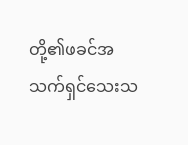တို့၏ဖခင်အသက်ရှင်သေးသ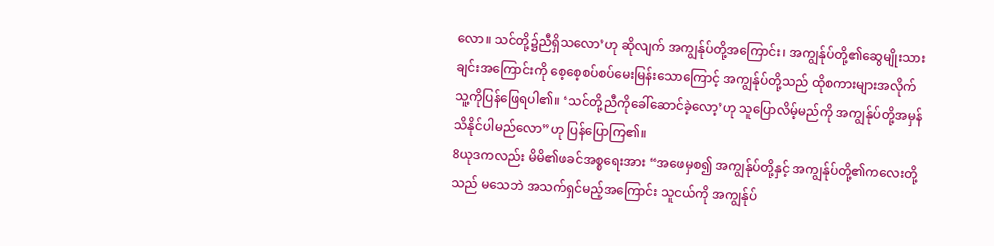လော။ သင်တို့၌ညီရှိသလော’ဟု ဆိုလျက် အကျွန်ုပ်တို့အကြောင်း၊ အကျွန်ုပ်တို့၏ဆွေမျိုးသားချင်းအကြောင်းကို စေ့စေ့စပ်စပ်မေးမြန်းသောကြောင့် အကျွန်ုပ်တို့သည် ထိုစကားများအလိုက် သူ့ကိုပြန်ဖြေရပါ၏။ ‘သင်တို့ညီကိုခေါ်ဆောင်ခဲ့လော့’ဟု သူပြောလိမ့်မည်ကို အကျွန်ုပ်တို့အမှန်သိနိုင်ပါမည်လော”ဟု ပြန်ပြောကြ၏။
8ယုဒကလည်း မိမိ၏ဖခင်အစ္စရေးအား “အဖေမှစ၍ အကျွန်ုပ်တို့နှင့် အကျွန်ုပ်တို့၏ကလေးတို့သည် မသေဘဲ အသက်ရှင်မည့်အကြောင်း သူငယ်ကို အကျွန်ုပ်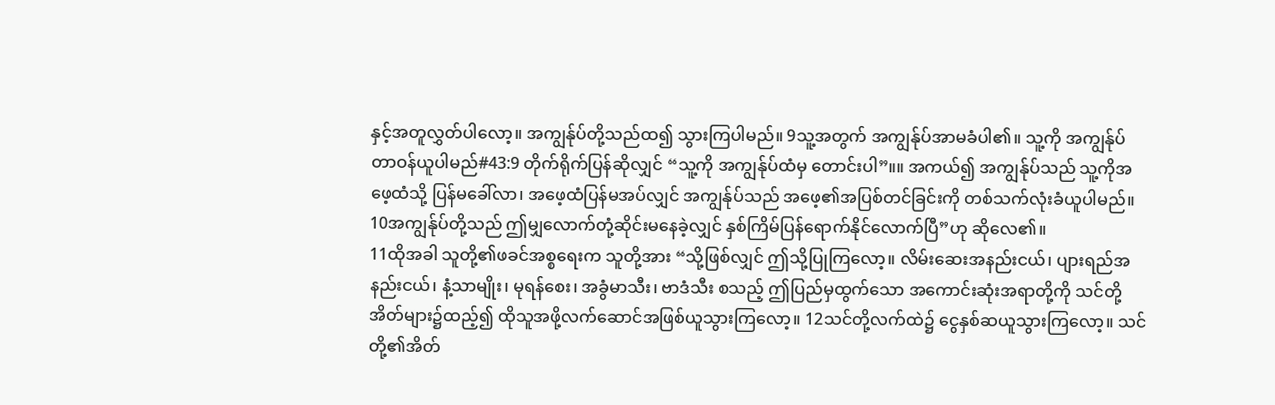နှင့်အတူလွှတ်ပါလော့။ အကျွန်ုပ်တို့သည်ထ၍ သွားကြပါမည်။ 9သူ့အတွက် အကျွန်ုပ်အာမခံပါ၏။ သူ့ကို အကျွန်ုပ်တာဝန်ယူပါမည်#43:9 တိုက်ရိုက်ပြန်ဆိုလျှင် “သူ့ကို အကျွန်ုပ်ထံမှ တောင်းပါ”။။ အကယ်၍ အကျွန်ုပ်သည် သူ့ကိုအဖေ့ထံသို့ ပြန်မခေါ်လာ၊ အဖေ့ထံပြန်မအပ်လျှင် အကျွန်ုပ်သည် အဖေ့၏အပြစ်တင်ခြင်းကို တစ်သက်လုံးခံယူပါမည်။ 10အကျွန်ုပ်တို့သည် ဤမျှလောက်တုံ့ဆိုင်းမနေခဲ့လျှင် နှစ်ကြိမ်ပြန်ရောက်နိုင်လောက်ပြီ”ဟု ဆိုလေ၏။
11ထိုအခါ သူတို့၏ဖခင်အစ္စရေးက သူတို့အား “သို့ဖြစ်လျှင် ဤသို့ပြုကြလော့။ လိမ်းဆေးအနည်းငယ်၊ ပျားရည်အနည်းငယ်၊ နံ့သာမျိုး၊ မုရန်စေး၊ အခွံမာသီး၊ ဗာဒံသီး စသည့် ဤပြည်မှထွက်သော အကောင်းဆုံးအရာတို့ကို သင်တို့အိတ်များ၌ထည့်၍ ထိုသူအဖို့လက်ဆောင်အဖြစ်ယူသွားကြလော့။ 12သင်တို့လက်ထဲ၌ ငွေနှစ်ဆယူသွားကြလော့။ သင်တို့၏အိတ်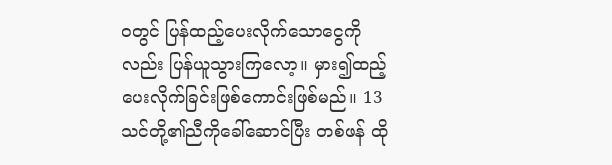ဝတွင် ပြန်ထည့်ပေးလိုက်သောငွေကိုလည်း ပြန်ယူသွားကြလော့။ မှား၍ထည့်ပေးလိုက်ခြင်းဖြစ်ကောင်းဖြစ်မည်။ 13သင်တို့၏ညီကိုခေါ်ဆောင်ပြီး တစ်ဖန် ထို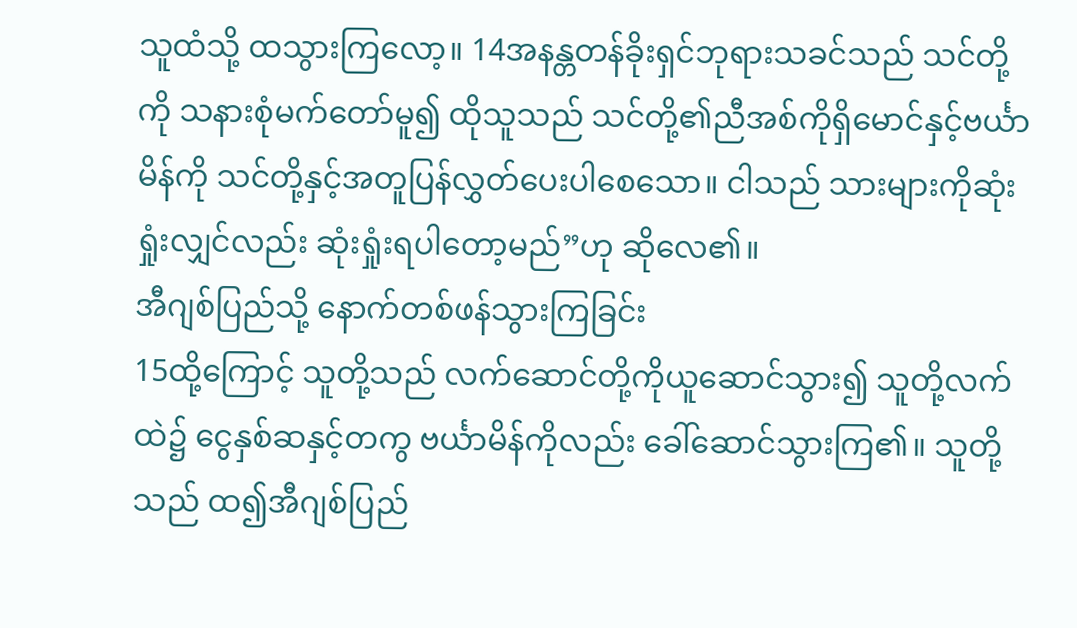သူထံသို့ ထသွားကြလော့။ 14အနန္တတန်ခိုးရှင်ဘုရားသခင်သည် သင်တို့ကို သနားစုံမက်တော်မူ၍ ထိုသူသည် သင်တို့၏ညီအစ်ကိုရှိမောင်နှင့်ဗင်္ယာမိန်ကို သင်တို့နှင့်အတူပြန်လွှတ်ပေးပါစေသော။ ငါသည် သားများကိုဆုံးရှုံးလျှင်လည်း ဆုံးရှုံးရပါတော့မည်”ဟု ဆိုလေ၏။
အီဂျစ်ပြည်သို့ နောက်တစ်ဖန်သွားကြခြင်း
15ထို့ကြောင့် သူတို့သည် လက်ဆောင်တို့ကိုယူဆောင်သွား၍ သူတို့လက်ထဲ၌ ငွေနှစ်ဆနှင့်တကွ ဗင်္ယာမိန်ကိုလည်း ခေါ်ဆောင်သွားကြ၏။ သူတို့သည် ထ၍အီဂျစ်ပြည်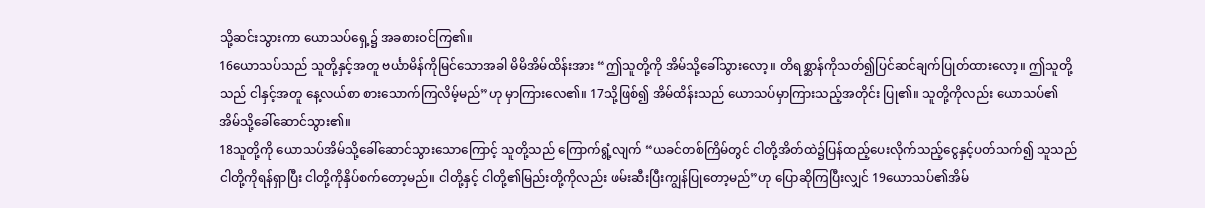သို့ဆင်းသွားကာ ယောသပ်ရှေ့၌ အခစားဝင်ကြ၏။
16ယောသပ်သည် သူတို့နှင့်အတူ ဗင်္ယာမိန်ကိုမြင်သောအခါ မိမိအိမ်ထိန်းအား “ဤသူတို့ကို အိမ်သို့ခေါ်သွားလော့။ တိရစ္ဆာန်ကိုသတ်၍ပြင်ဆင်ချက်ပြုတ်ထားလော့။ ဤသူတို့သည် ငါနှင့်အတူ နေ့လယ်စာ စားသောက်ကြလိမ့်မည်”ဟု မှာကြားလေ၏။ 17သို့ဖြစ်၍ အိမ်ထိန်းသည် ယောသပ်မှာကြားသည့်အတိုင်း ပြု၏။ သူတို့ကိုလည်း ယောသပ်၏အိမ်သို့ခေါ်ဆောင်သွား၏။
18သူတို့ကို ယောသပ်အိမ်သို့ခေါ်ဆောင်သွားသောကြောင့် သူတို့သည် ကြောက်ရွံ့လျက် “ယခင်တစ်ကြိမ်တွင် ငါတို့အိတ်ထဲ၌ပြန်ထည့်ပေးလိုက်သည့်ငွေနှင့်ပတ်သက်၍ သူသည် ငါတို့ကိုရန်ရှာပြီး ငါတို့ကိုနှိပ်စက်တော့မည်။ ငါတို့နှင့် ငါတို့၏မြည်းတို့ကိုလည်း ဖမ်းဆီးပြီးကျွန်ပြုတော့မည်”ဟု ပြောဆိုကြပြီးလျှင် 19ယောသပ်၏အိမ်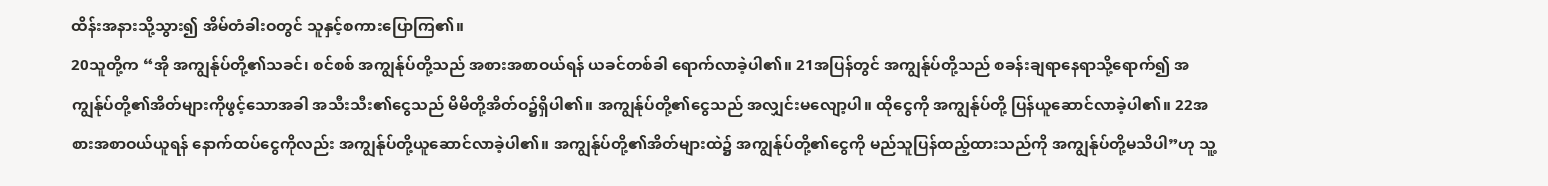ထိန်းအနားသို့သွား၍ အိမ်တံခါးဝတွင် သူနှင့်စကားပြောကြ၏။
20သူတို့က “အို အကျွန်ုပ်တို့၏သခင်၊ စင်စစ် အကျွန်ုပ်တို့သည် အစားအစာဝယ်ရန် ယခင်တစ်ခါ ရောက်လာခဲ့ပါ၏။ 21အပြန်တွင် အကျွန်ုပ်တို့သည် စခန်းချရာနေရာသို့ရောက်၍ အကျွန်ုပ်တို့၏အိတ်များကိုဖွင့်သောအခါ အသီးသီး၏ငွေသည် မိမိတို့အိတ်ဝ၌ရှိပါ၏။ အကျွန်ုပ်တို့၏ငွေသည် အလျှင်းမလျော့ပါ။ ထိုငွေကို အကျွန်ုပ်တို့ ပြန်ယူဆောင်လာခဲ့ပါ၏။ 22အစားအစာဝယ်ယူရန် နောက်ထပ်ငွေကိုလည်း အကျွန်ုပ်တို့ယူဆောင်လာခဲ့ပါ၏။ အကျွန်ုပ်တို့၏အိတ်များထဲ၌ အကျွန်ုပ်တို့၏ငွေကို မည်သူပြန်ထည့်ထားသည်ကို အကျွန်ုပ်တို့မသိပါ”ဟု သူ့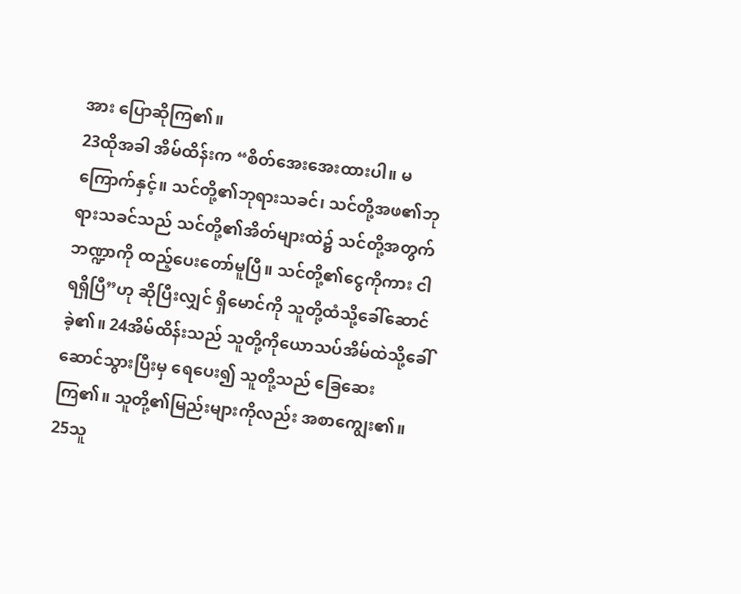အား ပြောဆိုကြ၏။
23ထိုအခါ အိမ်ထိန်းက “စိတ်အေးအေးထားပါ။ မကြောက်နှင့်။ သင်တို့၏ဘုရားသခင်၊ သင်တို့အဖ၏ဘုရားသခင်သည် သင်တို့၏အိတ်များထဲ၌ သင်တို့အတွက်ဘဏ္ဍာကို ထည့်ပေးတော်မူပြီ။ သင်တို့၏ငွေကိုကား ငါရရှိပြီ”ဟု ဆိုပြီးလျှင် ရှိမောင်ကို သူတို့ထံသို့ခေါ်ဆောင်ခဲ့၏။ 24အိမ်ထိန်းသည် သူတို့ကိုယောသပ်အိမ်ထဲသို့ခေါ်ဆောင်သွားပြီးမှ ရေပေး၍ သူတို့သည် ခြေဆေးကြ၏။ သူတို့၏မြည်းများကိုလည်း အစာကျွေး၏။ 25သူ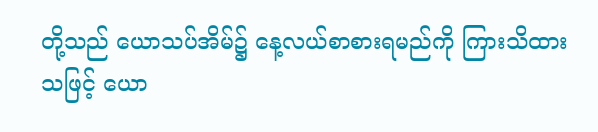တို့သည် ယောသပ်အိမ်၌ နေ့လယ်စာစားရမည်ကို ကြားသိထားသဖြင့် ယော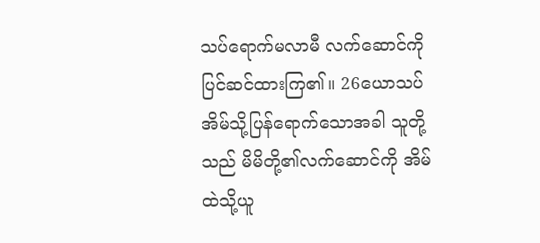သပ်ရောက်မလာမီ လက်ဆောင်ကိုပြင်ဆင်ထားကြ၏။ 26ယောသပ်အိမ်သို့ပြန်ရောက်သောအခါ သူတို့သည် မိမိတို့၏လက်ဆောင်ကို အိမ်ထဲသို့ယူ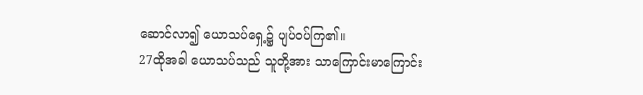ဆောင်လာ၍ ယောသပ်ရှေ့၌ ပျပ်ဝပ်ကြ၏။
27ထိုအခါ ယောသပ်သည် သူတို့အား သာကြောင်းမာကြောင်း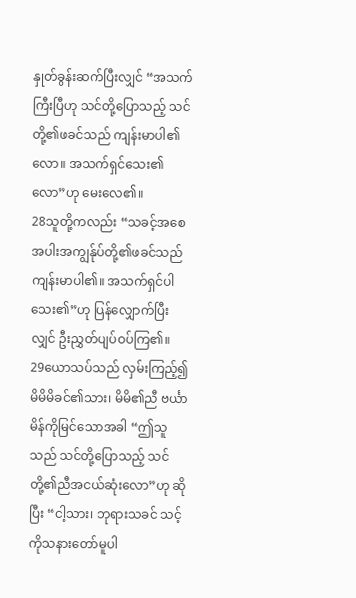နှုတ်ခွန်းဆက်ပြီးလျှင် “အသက်ကြီးပြီဟု သင်တို့ပြောသည့် သင်တို့၏ဖခင်သည် ကျန်းမာပါ၏လော။ အသက်ရှင်သေး၏လော”ဟု မေးလေ၏။
28သူတို့ကလည်း “သခင့်အစေအပါးအကျွန်ုပ်တို့၏ဖခင်သည် ကျန်းမာပါ၏။ အသက်ရှင်ပါသေး၏”ဟု ပြန်လျှောက်ပြီးလျှင် ဦးညွှတ်ပျပ်ဝပ်ကြ၏။
29ယောသပ်သည် လှမ်းကြည့်၍ မိမိမိခင်၏သား၊ မိမိ၏ညီ ဗင်္ယာမိန်ကိုမြင်သောအခါ “ဤသူသည် သင်တို့ပြောသည့် သင်တို့၏ညီအငယ်ဆုံးလော”ဟု ဆိုပြီး “ငါ့သား၊ ဘုရားသခင် သင့်ကိုသနားတော်မူပါ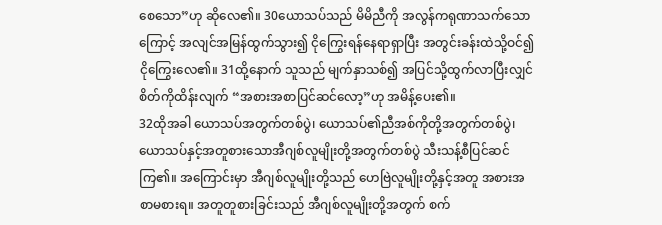စေသော”ဟု ဆိုလေ၏။ 30ယောသပ်သည် မိမိညီကို အလွန်ကရုဏာသက်သောကြောင့် အလျင်အမြန်ထွက်သွား၍ ငိုကြွေးရန်နေရာရှာပြီး အတွင်းခန်းထဲသို့ဝင်၍ ငိုကြွေးလေ၏။ 31ထို့နောက် သူသည် မျက်နှာသစ်၍ အပြင်သို့ထွက်လာပြီးလျှင် စိတ်ကိုထိန်းလျက် “အစားအစာပြင်ဆင်လော့”ဟု အမိန့်ပေး၏။
32ထိုအခါ ယောသပ်အတွက်တစ်ပွဲ၊ ယောသပ်၏ညီအစ်ကိုတို့အတွက်တစ်ပွဲ၊ ယောသပ်နှင့်အတူစားသောအီဂျစ်လူမျိုးတို့အတွက်တစ်ပွဲ သီးသန့်စီပြင်ဆင်ကြ၏။ အကြောင်းမှာ အီဂျစ်လူမျိုးတို့သည် ဟေဗြဲလူမျိုးတို့နှင့်အတူ အစားအစာမစားရ။ အတူတူစားခြင်းသည် အီဂျစ်လူမျိုးတို့အတွက် စက်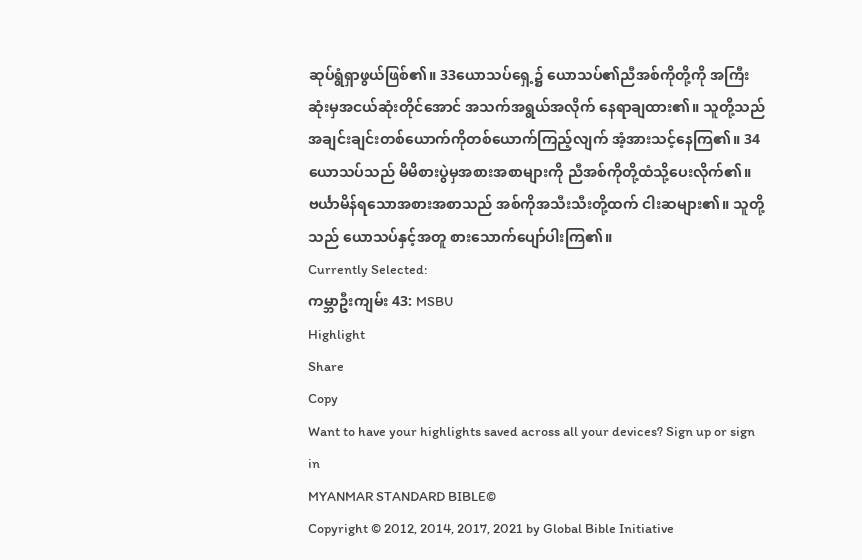ဆုပ်ရွံရှာဖွယ်ဖြစ်၏။ 33ယောသပ်ရှေ့၌ ယောသပ်၏ညီအစ်ကိုတို့ကို အကြီးဆုံးမှအငယ်ဆုံးတိုင်အောင် အသက်အရွယ်အလိုက် နေရာချထား၏။ သူတို့သည် အချင်းချင်းတစ်ယောက်ကိုတစ်ယောက်ကြည့်လျက် အံ့အားသင့်နေကြ၏။ 34ယောသပ်သည် မိမိစားပွဲမှအစားအစာများကို ညီအစ်ကိုတို့ထံသို့ပေးလိုက်၏။ ဗင်္ယာမိန်ရသောအစားအစာသည် အစ်ကိုအသီးသီးတို့ထက် ငါးဆများ၏။ သူတို့သည် ယောသပ်နှင့်အတူ စားသောက်ပျော်ပါးကြ၏။
Currently Selected:
ကမ္ဘာဦးကျမ်း 43: MSBU
Highlight
Share
Copy
Want to have your highlights saved across all your devices? Sign up or sign in
MYANMAR STANDARD BIBLE©
Copyright © 2012, 2014, 2017, 2021 by Global Bible Initiative